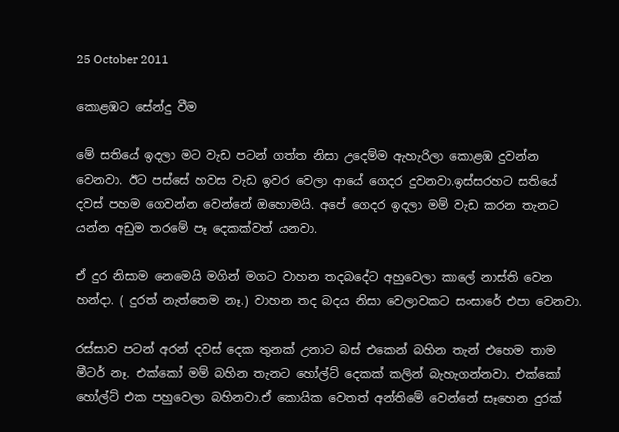25 October 2011

කොළඹට සේන්දු වීම

මේ සතියේ ඉදලා මට වැඩ පටන් ගත්ත නිසා උදෙම්ම ඇහැරිලා කොළඹ දුවන්න වෙනවා. ඊට පස්සේ හවස වැඩ ඉවර වෙලා ආයේ ගෙදර දුවනවා.ඉස්සරහට සතියේ දවස් පහම ගෙවන්න වෙන්නේ ඔහොමයි. අපේ ගෙදර ඉදලා මම් වැඩ කරන තැනට යන්න අඩුම තරමේ පෑ දෙකක්වත් යනවා.

ඒ දුර නිසාම නෙමෙයි මගින් මගට වාහන තදබදේට අහුවෙලා කාලේ නාස්ති වෙන හන්දා. ( දුරත් නැත්තෙම නෑ.) වාහන තද බදය නිසා වෙලාවකට සංසාරේ එපා වෙනවා.

රස්සාව පටන් අරන් දවස් දෙක තුනක් උනාට බස් එකෙන් බහින තැන් එහෙම තාම මීටර් නෑ. එක්කෝ මම් බහින තැනට හෝල්ට් දෙකක් කලින් බැහැගන්නවා. එක්කෝ හෝල්ට් එක පහුවෙලා බහිනවා.ඒ කොයික වෙතත් අන්තිමේ වෙන්නේ සෑහෙන දුරක්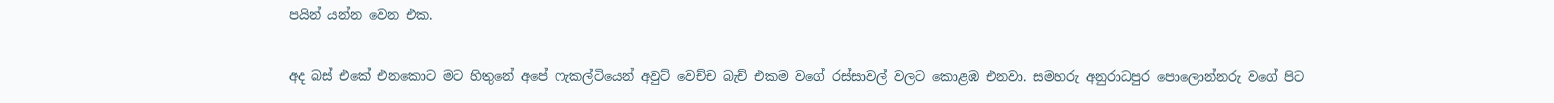පයින් යන්න වෙන එක.

අද බස් එකේ එනකොට මට හිතුනේ අපේ ෆැකල්ටියෙන් අවුට් වෙච්ච බැච් එකම වගේ රස්සාවල් වලට කොළඹ එනවා. සමහරු අනුරාධපුර පොලොන්නරු වගේ පිට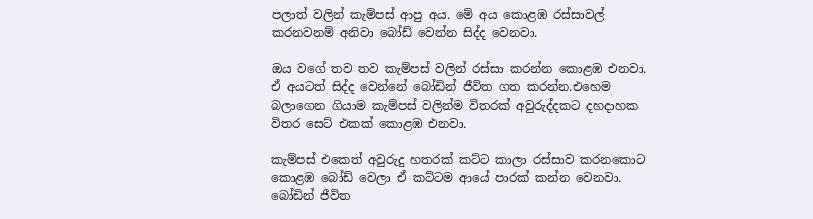පලාත් වලින් කැම්පස් ආපු අය. මේ අය කොළඹ රස්සාවල් කරනවනම් අනිවා බෝඩ් වෙන්න සිද්ද වෙනවා.

ඔය වගේ තව තව කැම්පස් වලින් රස්සා කරන්න කොළඹ එනවා. ඒ අයටත් සිද්ද වෙන්නේ බෝඩින් ජීවිත ගත කරන්න.එහෙම බලාගෙන ගියාම කැම්පස් වලින්ම විතරක් අවුරුද්දකට දහදාහක විතර සෙට් එකක් කොළඹ එනවා.

කැම්පස් එකෙත් අවුරුදු හතරක් කට්ට කාලා රස්සාව කරනකොට කොළඹ බෝඩ් වෙලා ඒ කට්ටම ආයේ පාරක් කන්න වෙනවා. බෝඩින් ජීවිත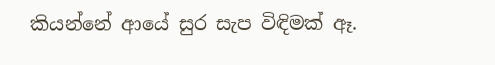කියන්නේ ආයේ සුර සැප විඳිමක් ඈ.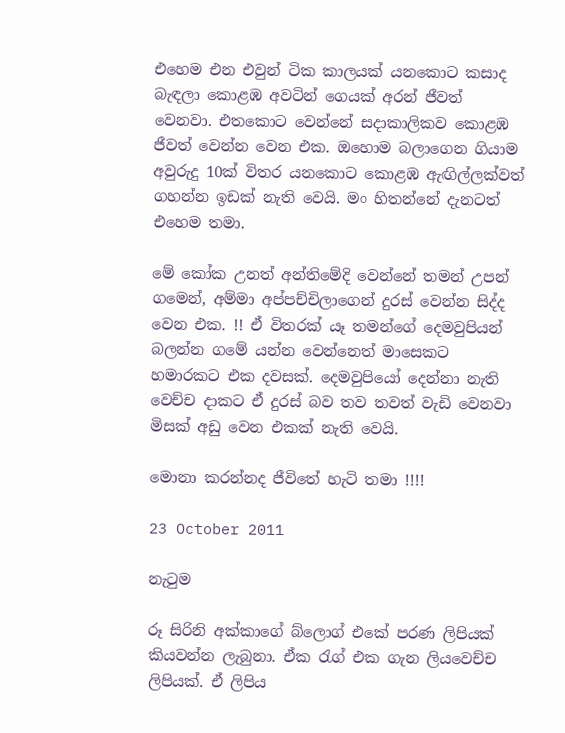එහෙම එන එවුන් ටික කාලයක් යනකොට කසාද බැඳලා කොළඹ අවටින් ගෙයක් අරන් ජීවත් වෙනවා. එතකොට වෙන්නේ සදාකාලිකව කොළඹ ජීවත් වෙන්න වෙන එක. ඔහොම බලාගෙන ගියාම අවුරුදු 10ක් විතර යනකොට කොළඹ ඇඟිල්ලක්වත් ගහන්න ඉඩක් නැති වෙයි. මං හිතන්නේ දැනටත් එහෙම තමා.

මේ කෝක උනත් අන්තිමේදි වෙන්නේ තමන් උපන් ගමෙන්, අම්මා අප්පච්චිලාගෙන් දුරස් වෙන්න සිද්ද වෙන එක. !! ඒ විතරක් යෑ තමන්ගේ දෙමවුපියන් බලන්න ගමේ යන්න වෙන්නෙත් මාසෙකට හමාරකට එක දවසක්. දෙමවුපියෝ දෙන්නා නැති වෙච්ච දාකට ඒ දුරස් බව තව තවත් වැඩි වෙනවා මිසක් අඩු වෙන එකක් නැති වෙයි.

මොනා කරන්නද ජීවිතේ හැටි තමා !!!!

23 October 2011

නැටුම

රූ සිරිනි අක්කාගේ බ්ලොග් එකේ පරණ ලිපියක් කියවන්න ලැබුනා. ඒක රැග් එක ගැන ලියවෙච්ච ලිපියක්. ඒ ලිපිය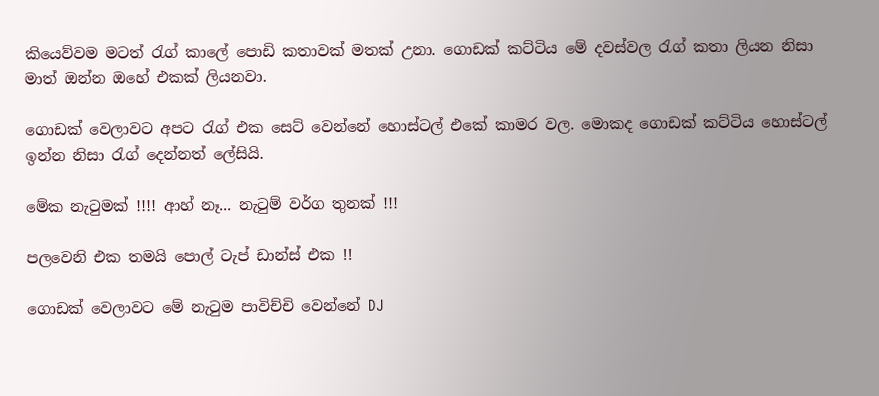කියෙව්වම මටත් රැග් කාලේ පොඩි කතාවක් මතක් උනා. ගොඩක් කට්ටිය මේ දවස්වල රැග් කතා ලියන නිසා මාත් ඔන්න ඔහේ එකක් ලියනවා.

ගොඩක් වෙලාවට අපට රැග් එක සෙට් වෙන්නේ හොස්ටල් එකේ කාමර වල. මොකද ගොඩක් කට්ටිය හොස්ටල් ඉන්න නිසා රැග් දෙන්නත් ලේසියි.

මේක නැටුමක් !!!! ආහ් නෑ... නැටුම් වර්ග තුනක් !!!

පලවෙනි එක තමයි පොල් ටැප් ඩාන්ස් එක !!

ගොඩක් වෙලාවට මේ නැටුම පාවිච්චි වෙන්නේ DJ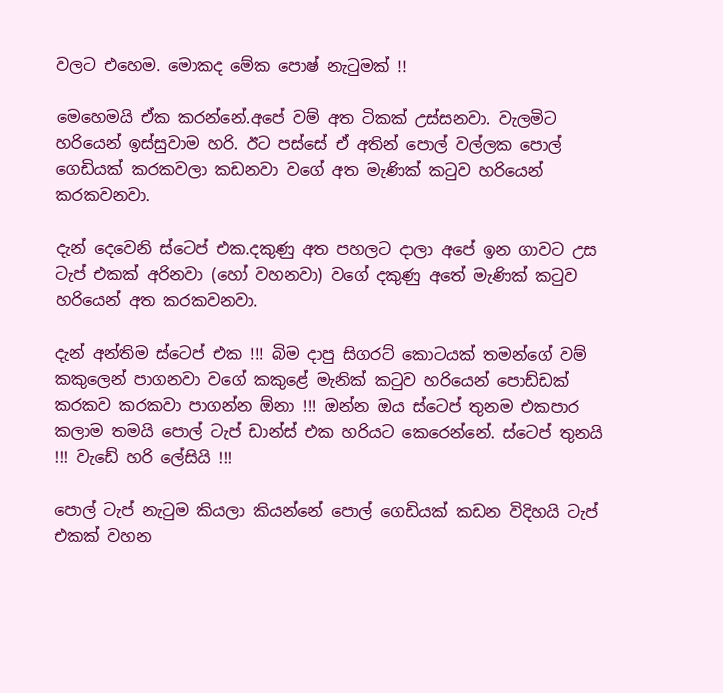වලට එහෙම. මොකද මේක පොෂ් නැටුමක් !!

මෙහෙමයි ඒක කරන්නේ.අපේ වම් අත ටිකක් උස්සනවා. වැලමිට හරියෙන් ඉස්සුවාම හරි. ඊට පස්සේ ඒ අතින් පොල් වල්ලක පොල් ගෙඩියක් කරකවලා කඩනවා වගේ අත මැණික් කටුව හරියෙන් කරකවනවා.

දැන් දෙවෙනි ස්ටෙප් එක.දකුණු අත පහලට දාලා අපේ ඉන ගාවට උස ටැප් එකක් අරිනවා (හෝ වහනවා) වගේ දකුණු අතේ මැණික් කටුව හරියෙන් අත කරකවනවා.

දැන් අන්තිම ස්ටෙප් එක !!! බිම දාපු සිගරට් කොටයක් තමන්ගේ වම් කකුලෙන් පාගනවා වගේ කකුළේ මැනික් කටුව හරියෙන් පොඩ්ඩක් කරකව කරකවා පාගන්න ඕනා !!! ඔන්න ඔය ස්ටෙප් තුනම එකපාර කලාම තමයි පොල් ටැප් ඩාන්ස් එක හරියට කෙරෙන්නේ. ස්ටෙප් තුනයි !!! වැඩේ හරි ලේසියි !!!

පොල් ටැප් නැටුම කියලා කියන්නේ පොල් ගෙඩියක් කඩන විදිහයි ටැප් එකක් වහන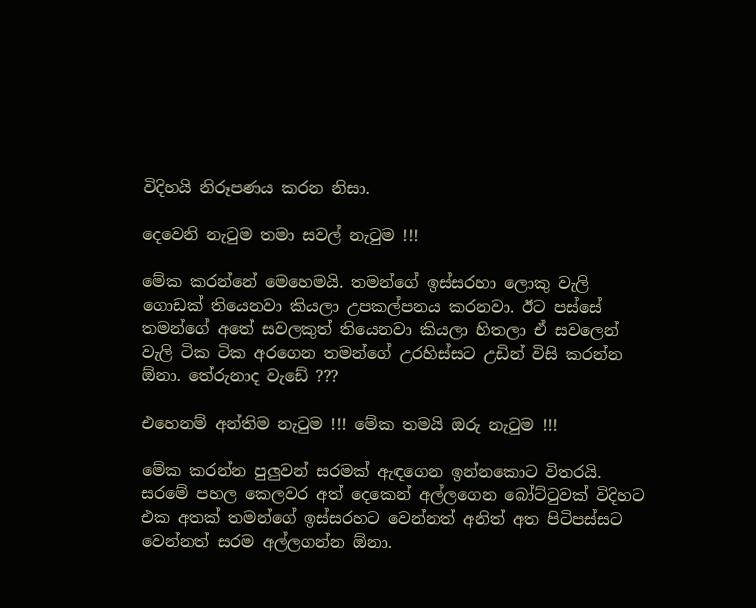විදිහයි නිරූපණය කරන නිසා.

දෙවෙනි නැටුම තමා සවල් නැටුම !!!

මේක කරන්නේ මෙහෙමයි. තමන්ගේ ඉස්සරහා ලොකු වැලි ගොඩක් තියෙනවා කියලා උපකල්පනය කරනවා. ඊට පස්සේ තමන්ගේ අතේ සවලකුත් තියෙනවා කියලා හිතලා ඒ සවලෙන් වැලි ටික ටික අරගෙන තමන්ගේ උරහිස්සට උඩින් විසි කරන්න ඕනා. තේරුනාද වැඩේ ???

එහෙනම් අන්තිම නැටුම !!! මේක තමයි ඔරු නැටුම !!!

මේක කරන්න පුලුවන් සරමක් ඇඳගෙන ඉන්නකොට විතරයි. සරමේ පහල කෙලවර අත් දෙකෙන් අල්ලගෙන බෝට්ටුවක් විදිහට එක අතක් තමන්ගේ ඉස්සරහට වෙන්නත් අනිත් අත පිටිපස්සට වෙන්නත් සරම අල්ලගන්න ඕනා.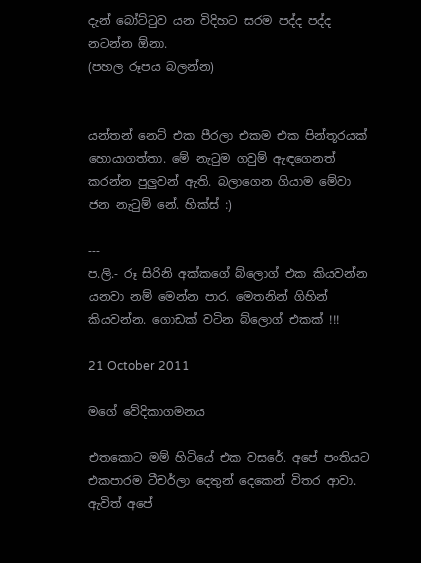දැන් බෝට්ටුව යන විදිහට සරම පද්ද පද්ද නටන්න ඕනා.
(පහල රූපය බලන්න)


යන්තන් නෙට් එක පීරලා එකම එක පින්තූරයක් හොයාගත්තා. මේ නැටුම ගවුම් ඇඳගෙනත් කරන්න පුලුවන් ඇති. බලාගෙන ගියාම මේවා ජන නැටුම් නේ. හික්ස් :)

---
ප.ලි.- රූ සිරිනි අක්කගේ බ්ලොග් එක කියවන්න යනවා නම් මෙන්න පාර. මෙතනින් ගිහින් කියවන්න. ගොඩක් වටින බ්ලොග් එකක් !!!

21 October 2011

මගේ වේදිකාගමනය

එතකොට මම් හිටියේ එක වසරේ. අපේ පංතියට එකපාරම ටීචර්ලා දෙතුන් දෙකෙන් විතර ආවා. ඇවිත් අපේ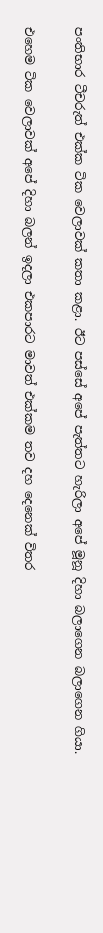පංතිභාර ටීචරුත් එක්ක ටික වෙලාවක් කතා කළා. ඊට පස්සේ අපේ පැත්තට හැරිලා අපේ මූනූ දිහා බලාගෙන බලාගෙන ගියා.

එහෙම ටික වෙලාවක් අපේ දිහා බලන් ඉදලා එකපාරට මාවත් එක්කම තව දහ දෙනෙක් විතර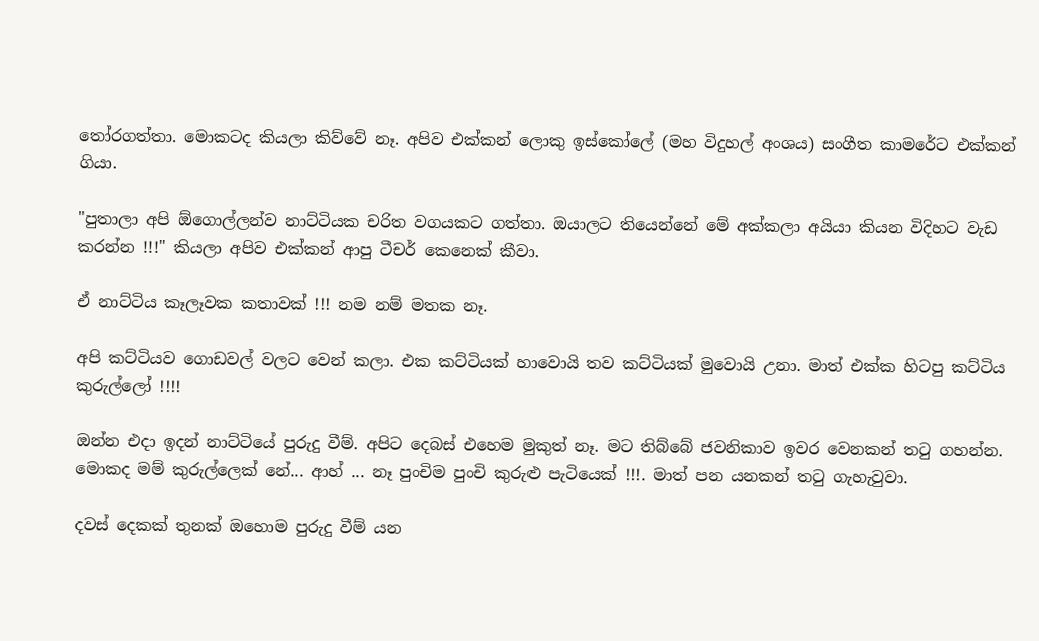තෝරගත්තා. මොකටද කියලා කිව්වේ නෑ. අපිව එක්කන් ලොකු ඉස්කෝලේ (මහ විදුහල් අංශය) සංගීත කාමරේට එක්කන් ගියා.

"පුතාලා අපි ඕගොල්ලන්ව නාට්ටියක චරිත වගයකට ගත්තා. ඔයාලට තියෙන්නේ මේ අක්කලා අයියා කියන විදිහට වැඩ කරන්න !!!" කියලා අපිව එක්කන් ආපු ටීචර් කෙනෙක් කීවා.

ඒ නාට්ටිය කෑලෑවක කතාවක් !!! නම නම් මතක නෑ.

අපි කට්ටියව ගොඩවල් වලට වෙන් කලා. එක කට්ටියක් හාවොයි තව කට්ටියක් මුවොයි උනා. මාත් එක්ක හිටපු කට්ටිය කුරුල්ලෝ !!!!

ඔන්න එදා ඉදන් නාට්ටියේ පුරුදු වීම්. අපිට දෙබස් එහෙම මුකුත් නෑ. මට තිබ්බේ ජවනිකාව ඉවර වෙනකන් තටු ගහන්න. මොකද මම් කුරුල්ලෙක් නේ... ආහ් ... නෑ පුංචිම පුංචි කුරුළු පැටියෙක් !!!. මාත් පන යනකන් තටු ගැහැවුවා.

දවස් දෙකක් තුනක් ඔහොම පුරුදු වීම් යන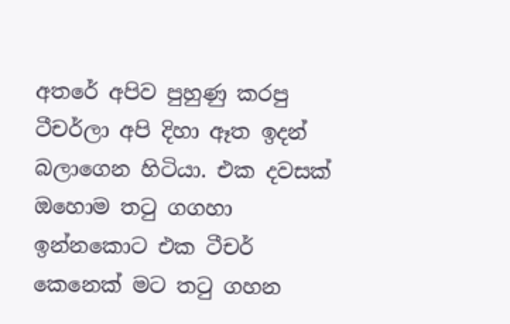අතරේ අපිව පුහුණු කරපු ටීචර්ලා අපි දිහා ඈත ඉදන් බලාගෙන හිටියා. එක දවසක් ඔහොම තටු ගගහා ඉන්නකොට එක ටීචර් කෙනෙක් මට තටු ගහන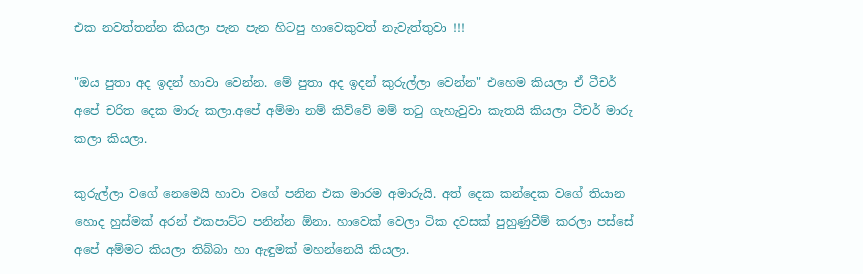එක නවත්තන්න කියලා පැන පැන හිටපු හාවෙකුවත් නැවැත්තුවා !!!

"ඔය පුතා අද ඉදන් හාවා වෙන්න. මේ පුතා අද ඉදන් කුරුල්ලා වෙන්න" එහෙම කියලා ඒ ටීචර් අපේ චරිත දෙක මාරු කලා.අපේ අම්මා නම් කිව්වේ මම් තටු ගැහැවුවා කැතයි කියලා ටීචර් මාරු කලා කියලා.

කුරුල්ලා වගේ නෙමෙයි හාවා වගේ පනින එක මාරම අමාරුයි. අත් දෙක කන්දෙක වගේ තියාන හොද හුස්මක් අරන් එකපාට්ට පනින්න ඕනා. හාවෙක් වෙලා ටික දවසක් පුහුණුවීම් කරලා පස්සේ අපේ අම්මට කියලා තිබ්බා හා ඇඳුමක් මහන්නෙයි කියලා.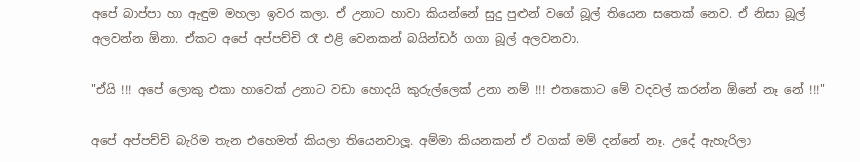අපේ බාප්පා හා ඇඳුම මහලා ඉවර කලා. ඒ උනාට හාවා කියන්නේ සුදු පුළුන් වගේ බූල් තියෙන සතෙක් නෙව. ඒ නිසා බූල් අලවන්න ඕනා. ඒකට අපේ අප්පච්චි රෑ එළි වෙනකන් බයින්ඩර් ගගා බූල් අලවනවා.

"ඒයි !!! අපේ ලොකු එකා හාවෙක් උනාට වඩා හොදයි කුරුල්ලෙක් උනා නම් !!! එතකොට මේ වදවල් කරන්න ඕනේ නෑ නේ !!!"

අපේ අප්පච්චි බැරිම තැන එහෙමත් කියලා තියෙනවාලූ. අම්මා කියනකන් ඒ වගක් මම් දන්නේ නෑ. උදේ ඇහැරිලා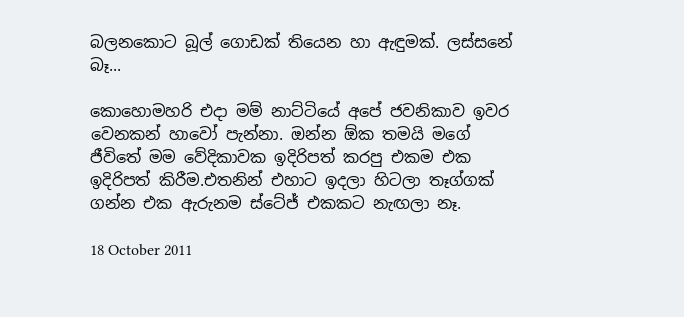බලනකොට බූල් ගොඩක් තියෙන හා ඇඳුමක්. ලස්සනේ බෑ...

කොහොමහරි එදා මම් නාට්ටියේ අපේ ජවනිකාව ඉවර වෙනකන් හාවෝ පැන්නා. ඔන්න ඕක තමයි මගේ ජීවිතේ මම වේදිකාවක ඉදිරිපත් කරපු එකම එක ඉදිරිපත් කිරීම.එතනින් එහාට ඉදලා හිටලා තෑග්ගක් ගන්න එක ඇරුනම ස්ටේජ් එකකට නැඟලා නෑ.

18 October 2011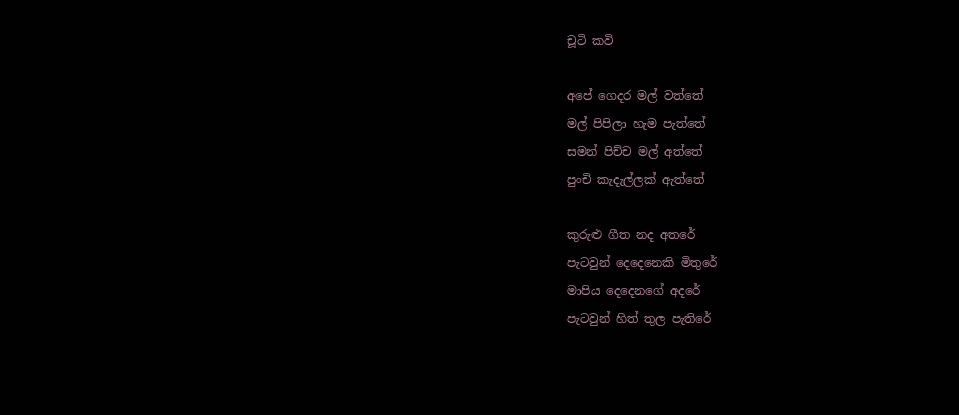චූටි කවි

අපේ ගෙදර මල් වත්තේ
මල් පිපිලා හැම පැත්තේ
සමන් පිච්ච මල් අත්තේ
පුංචි කැදැල්ලක් ඇත්තේ

කුරුළු ගීත නද අතරේ
පැටවුන් දෙදෙනෙකි මිතුරේ
මාපිය දෙදෙනගේ අදරේ
පැටවුන් හිත් තුල පැතිරේ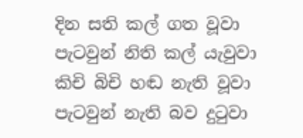දින සති කල් ගත වූවා
පැටවුන් නිති කල් යැවුවා
කිචි බිචි හඬ නැති වූවා
පැටවුන් නැති බව දුටුවා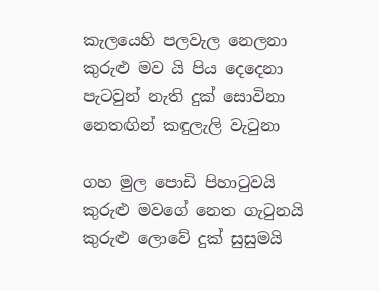කැලයෙහි පලවැල නෙලනා
කුරුළු මව යි පිය දෙදෙනා
පැටවුන් නැති දුක් සොවිනා
නෙතඟින් කඳුලැලි වැටුනා

ගහ මුල පොඩි පිහාටුවයි
කුරුළු මවගේ නෙත ගැටුනයි
කුරුළු ලොවේ දුක් සුසුමයි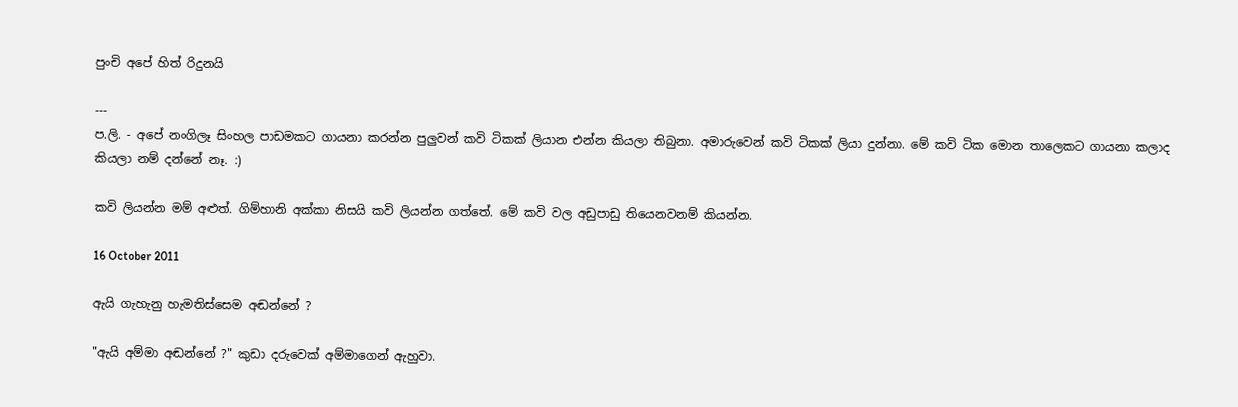පුංචි අපේ හිත් රිදුනයි

---
ප.ලි. - අපේ නංගිලෑ සිංහල පාඩමකට ගායනා කරන්න පුලුවන් කවි ටිකක් ලියාන එන්න කියලා තිබුනා. අමාරුවෙන් කවි ටිකක් ලියා දුන්නා. මේ කවි ටික මොන තාලෙකට ගායනා කලාද කියලා නම් දන්නේ නෑ. :)

කවි ලියන්න මම් අළුත්. ගිම්හානි අක්කා නිසයි කවි ලියන්න ගත්තේ. මේ කවි වල අඩුපාඩු තියෙනවනම් කියන්න.

16 October 2011

ඇයි ගැහැනු හැමතිස්සෙම අඬන්නේ ?

"ඇයි අම්මා අඬන්නේ ?" කුඩා දරුවෙක් අම්මාගෙන් ඇහුවා.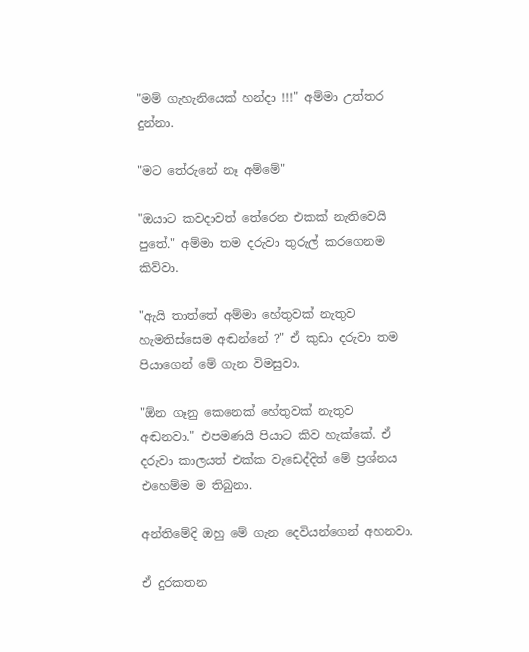"මම් ගැහැනියෙක් හන්දා !!!" අම්මා උත්තර දුන්නා.

"මට තේරුනේ නෑ අම්මේ"

"ඔයාට කවදාවත් තේරෙන එකක් නැතිවෙයි පුතේ." අම්මා තම දරුවා තුරුල් කරගෙනම කිව්වා.

"ඇයි තාත්තේ අම්මා හේතුවක් නැතුව හැමතිස්සෙම අඬන්නේ ?" ඒ කුඩා දරුවා තම පියාගෙන් මේ ගැන විමසුවා.

"ඕන ගෑනු කෙනෙක් හේතුවක් නැතුව අඬනවා." එපමණයි පියාට කිව හැක්කේ. ඒ දරුවා කාලයත් එක්ක වැඩෙද්දිත් මේ ප්‍රශ්නය එහෙම්ම ම තිබුනා.

අන්තිමේදි ඔහු මේ ගැන දෙවියන්ගෙන් අහනවා.

ඒ දුරකතන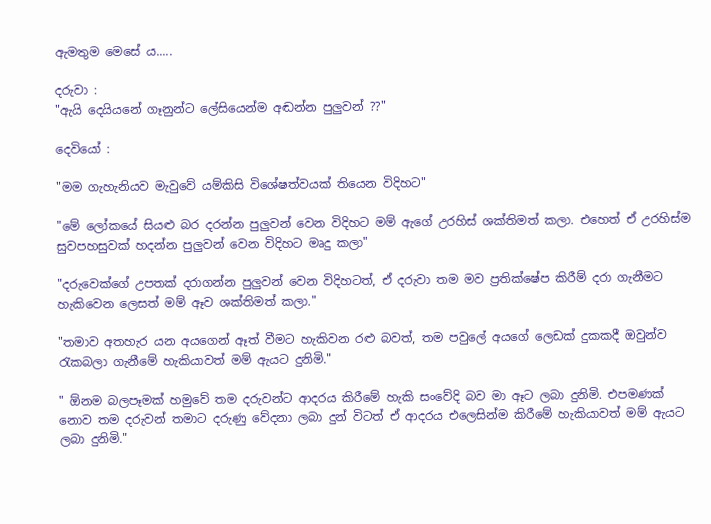ඇමතුම මෙසේ ය.....

දරුවා :
"ඇයි දෙයියනේ ගෑනුන්ට ලේසියෙන්ම අඬන්න පුලුවන් ??"

දෙවියෝ :

"මම ගැහැනියව මැවුවේ යම්කිසි විශේෂත්වයක් තියෙන විදිහට"

"මේ ලෝකයේ සියළු බර දරන්න පුලුවන් වෙන විදිහට මම් ඇගේ උරහිස් ශක්තිමත් කලා. එහෙත් ඒ උරහිස්ම සුවපහසුවක් හදන්න පුලුවන් වෙන විදිහට මෘදු කලා"

"දරුවෙක්ගේ උපතක් දරාගන්න පුලුවන් වෙන විදිහටත්, ඒ දරුවා තම මව ප්‍රතික්ෂේප කිරීම් දරා ගැනීමට හැකිවෙන ලෙසත් මම් ඈව ශක්තිමත් කලා."

"තමාව අතහැර යන අයගෙන් ඈත් වීමට හැකිවන රළු බවත්, තම පවුලේ අයගේ ලෙඩක් දුකකදී ඔවුන්ව රැකබලා ගැනීමේ හැකියාවත් මම් ඇයට දුනිමි."

" ඕනම බලපෑමක් හමුවේ තම දරුවන්ට ආදරය කිරීමේ හැකි සංවේදි බව මා ඈට ලබා දුනිමි. එපමණක් නොව තම දරුවන් තමාට දරුණු වේදනා ලබා දුන් විටත් ඒ ආදරය එලෙසින්ම කිරීමේ හැකියාවත් මම් ඇයට ලබා දුනිමි."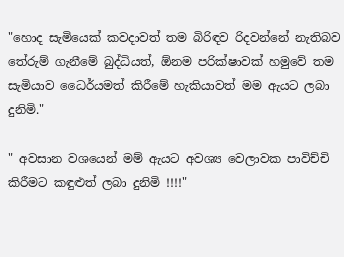"හොද සැමියෙක් කවදාවත් තම බිරිඳව රිදවන්නේ නැතිබව තේරුම් ගැනීමේ බුද්ධියත්, ඕනම පරික්ෂාවක් හමුවේ තම සැමියාව ධෛර්යමත් කිරීමේ හැකියාවත් මම ඇයට ලබා දුනිමි."

" අවසාන වශයෙන් මම් ඇයට අවශ්‍ය වෙලාවක පාවිච්චි කිරීමට කඳුළුත් ලබා දුනිමි !!!!"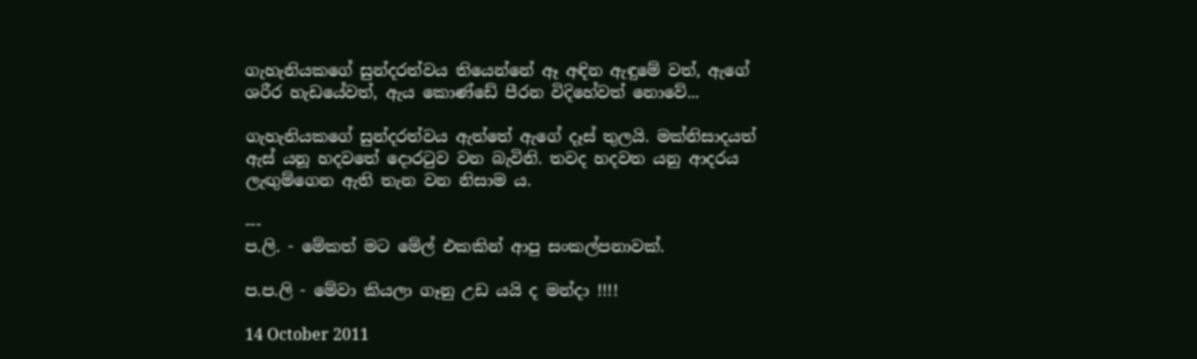ගැහැනියකගේ සුන්දරත්වය තියෙන්නේ ඈ අඳින ඇඳුමේ වත්, ඇගේ ශරීර හැඩයේවත්, ඇය කොණ්ඩේ පීරන විදිහේවත් නොවේ...

ගැහැනියකගේ සුන්දරත්වය ඇත්තේ ඇගේ දෑස් තුලයි. මක්නිසාදයත් ඇස් යනූ හදවතේ දොරටුව වන බැවිනි. තවද හදවත යනු ආදරය ලැඟුම්ගෙන ඇති තැන වන නිසාම ය.

---
ප.ලි. - මේකත් මට මේල් එකකින් ආපු සංකල්පනාවක්.

ප.ප.ලි - මේවා කියලා ගෑනු උඩ යයි ද මන්දා !!!!

14 October 2011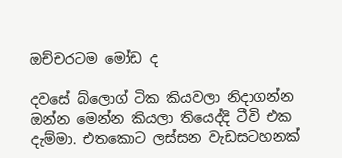ඔච්චරටම මෝඩ ද

දවසේ බ්ලොග් ටික කියවලා නිදාගන්න ඔන්න මෙන්න කියලා තියෙද්දි ටීවි එක දැම්මා. එතකොට ලස්සන වැඩසටහනක්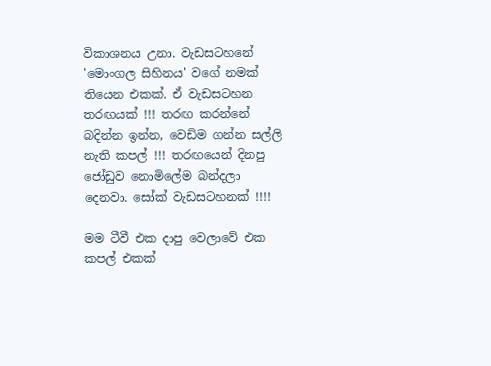විකාශනය උනා. වැඩසටහනේ 'මොංගල සිහිනය' වගේ නමක් තියෙන එකක්. ඒ වැඩසටහන තරඟයක් !!! තරඟ කරන්නේ බදින්න ඉන්න, වෙඩිම ගන්න සල්ලි නැති කපල් !!! තරඟයෙන් දිනපු ජෝඩුව නොමිලේම බන්දලා දෙනවා. සෝක් වැඩසටහනක් !!!!

මම ටීවී එක දාපු වෙලාවේ එක කපල් එකක්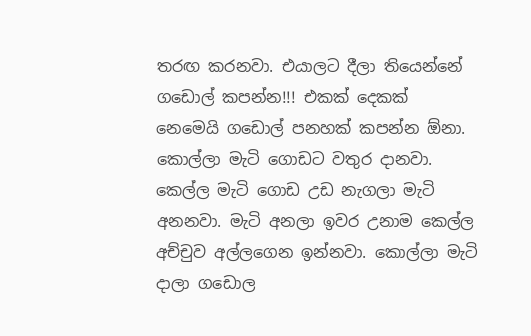තරඟ කරනවා. එයාලට දීලා තියෙන්නේ ගඩොල් කපන්න!!! එකක් දෙකක් නෙමෙයි ගඩොල් පනහක් කපන්න ඕනා. කොල්ලා මැටි ගොඩට වතුර දානවා. කෙල්ල මැටි ගොඩ උඩ නැගලා මැටි අනනවා. මැටි අනලා ඉවර උනාම කෙල්ල අච්චුව අල්ලගෙන ඉන්නවා. කොල්ලා මැටි දාලා ගඩොල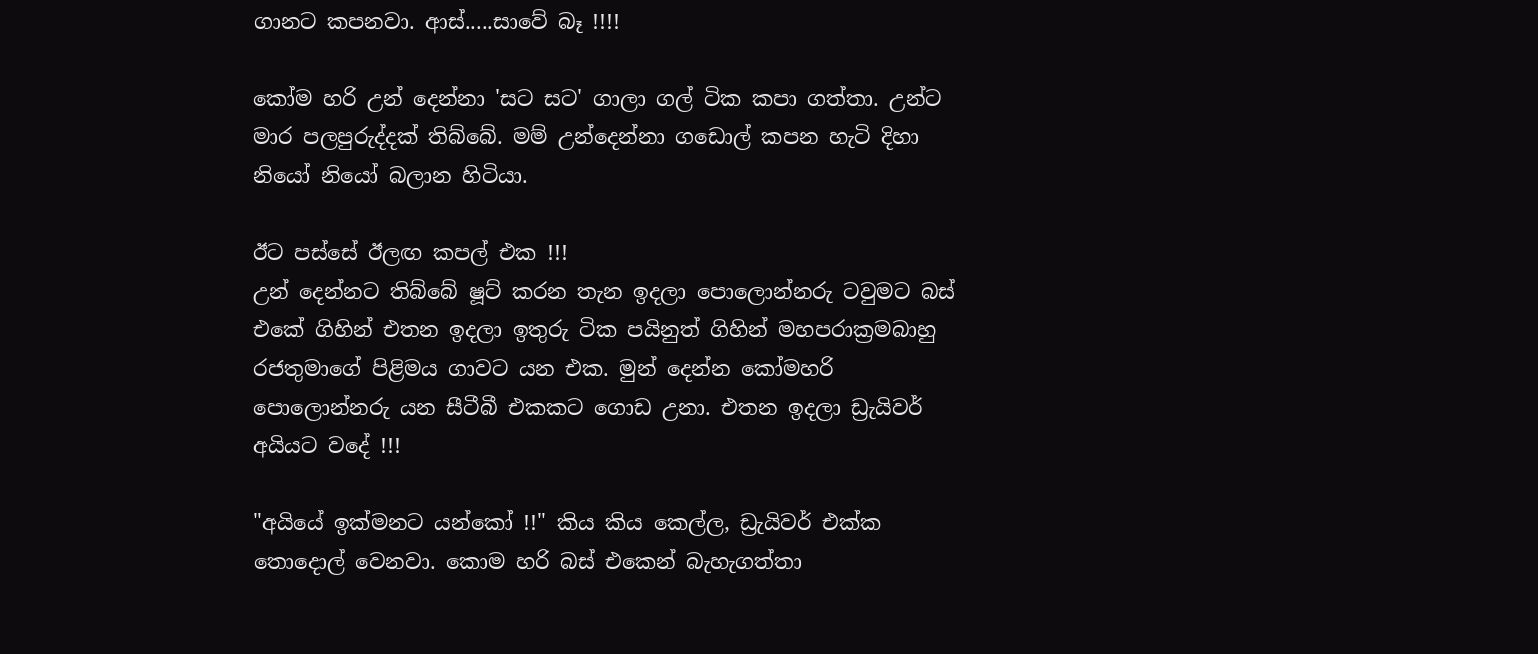ගානට කපනවා. ආස්.....සාවේ බෑ !!!!

කෝම හරි උන් දෙන්නා 'සට සට' ගාලා ගල් ටික කපා ගත්තා. උන්ට මාර පලපුරුද්දක් තිබ්බේ. මම් උන්දෙන්නා ගඩොල් කපන හැටි දිහා නියෝ නියෝ බලාන හිටියා.

ඊට පස්සේ ඊලඟ කපල් එක !!!
උන් දෙන්නට තිබ්බේ ෂූට් කරන තැන ඉදලා පොලොන්නරු ටවුමට බස් එකේ ගිහින් එතන ඉදලා ඉතුරු ටික පයිනුත් ගිහින් මහපරාක්‍රමබාහු රජතුමාගේ පිළිමය ගාවට යන එක. මුන් දෙන්න කෝමහරි පොලොන්නරු යන සීටීබී එකකට ගොඩ උනා. එතන ඉදලා ඩ්‍රැයිවර් අයියට වදේ !!!

"අයියේ ඉක්මනට යන්කෝ !!" කිය කිය කෙල්ල, ඩ්‍රැයිවර් එක්ක තොදොල් වෙනවා. කොම හරි බස් එකෙන් බැහැගත්තා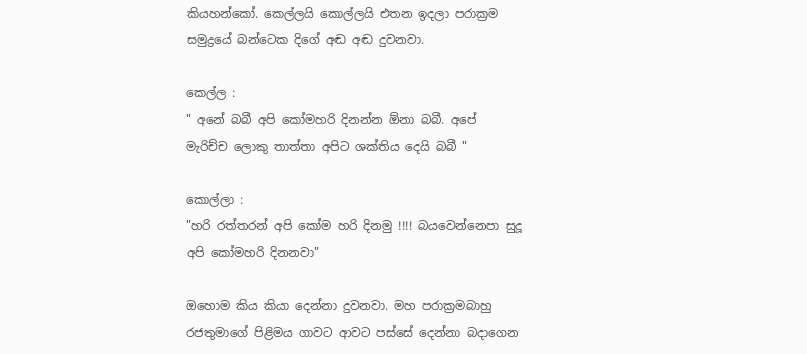කියහන්කෝ. කෙල්ලයි කොල්ලයි එතන ඉදලා පරාක්‍රම සමුද්‍රයේ බන්ටෙක දිගේ අඬ අඬ දුවනවා.

කෙල්ල :
" අනේ බබී අපි කෝමහරි දිනන්න ඕනා බබී. අපේ මැරිච්ච ලොකු තාත්තා අපිට ශක්තිය දෙයි බබී "

කොල්ලා :
"හරි රත්තරන් අපි කෝම හරි දිනමු !!!! බයවෙන්නෙපා සුදූ අපි කෝමහරි දිනනවා"

ඔහොම කිය කියා දෙන්නා දුවනවා. මහ පරාක්‍රමබාහු රජතුමාගේ පිළිමය ගාවට ආවට පස්සේ දෙන්නා බදාගෙන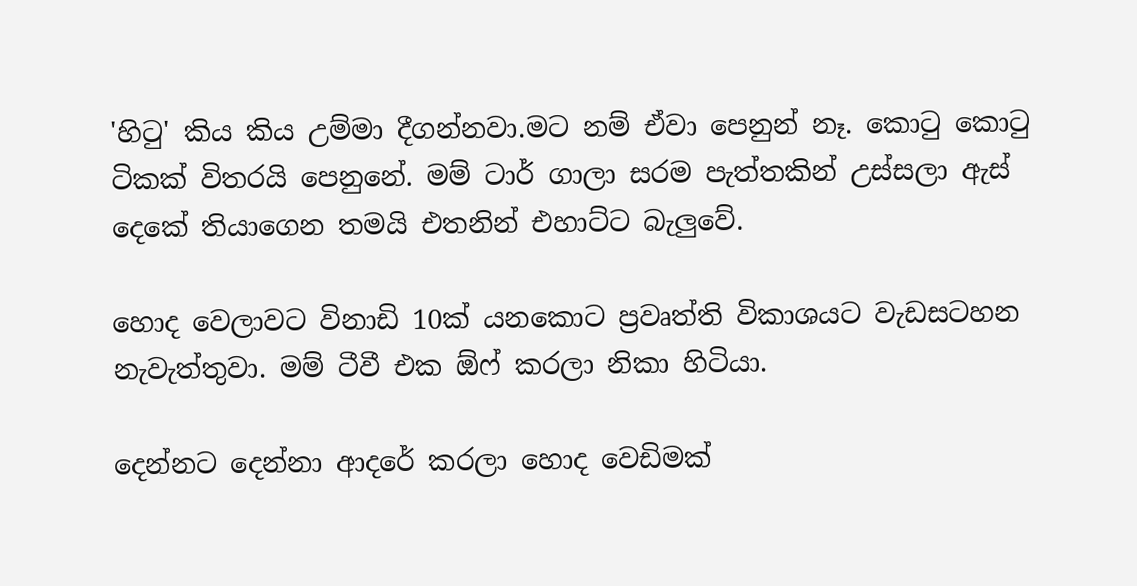'හිටු' කිය කිය උම්මා දීගන්නවා.මට නම් ඒවා පෙනුන් නෑ. කොටු කොටු ටිකක් විතරයි පෙනුනේ. මම් ටාර් ගාලා සරම පැත්තකින් උස්සලා ඇස් දෙකේ තියාගෙන තමයි එතනින් එහාට්ට බැලුවේ.

හොද වෙලාවට විනාඩි 10ක් යනකොට ප්‍රවෘත්ති විකාශයට වැඩසටහන නැවැත්තුවා. මම් ටීවී එක ඕෆ් කරලා නිකා හිටියා.

දෙන්නට දෙන්නා ආදරේ කරලා හොද වෙඩිමක්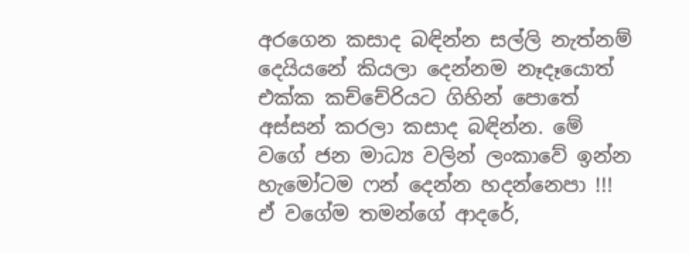අරගෙන කසාද බඳින්න සල්ලි නැත්නම් දෙයියනේ කියලා දෙන්නම නෑදෑයොත් එක්ක කච්චේරියට ගිහින් පොතේ අස්සන් කරලා කසාද බඳින්න. මේ වගේ ජන මාධ්‍ය වලින් ලංකාවේ ඉන්න හැමෝටම ෆන් දෙන්න හදන්නෙපා !!! ඒ වගේම තමන්ගේ ආදරේ,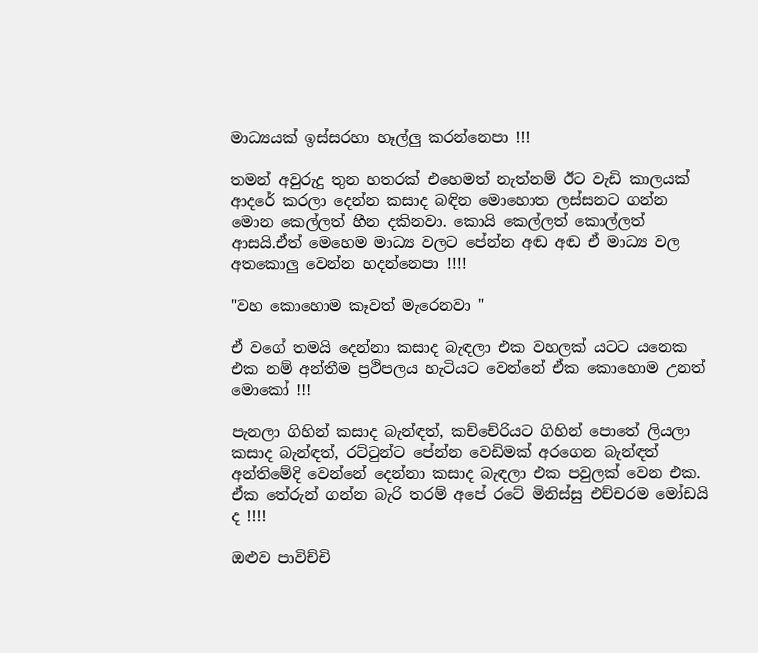මාධ්‍යයක් ඉස්සරහා හෑල්ලු කරන්නෙපා !!!

තමන් අවුරුදු තුන හතරක් එහෙමත් නැත්නම් ඊට වැඩි කාලයක් ආදරේ කරලා දෙන්න කසාද බඳින මොහොත ලස්සනට ගන්න මොන කෙල්ලත් හීන දකිනවා. කොයි කෙල්ලත් කොල්ලත් ආසයි.ඒත් මෙහෙම මාධ්‍ය වලට පේන්න අඬ අඬ ඒ මාධ්‍ය වල අතකොලු වෙන්න හදන්නෙපා !!!!

"වහ කොහොම කෑවත් මැරෙනවා "

ඒ වගේ තමයි දෙන්නා කසාද බැඳලා එක වහලක් යටට යනෙක එක නම් අන්තීම ප්‍රථිපලය හැටියට වෙන්නේ ඒක කොහොම උනත් මොකෝ !!!

පැනලා ගිහින් කසාද බැන්ඳත්, කච්චේරියට ගිහින් පොතේ ලියලා කසාද බැන්ඳත්, රට්ටුන්ට පේන්න වෙඩිමක් අරගෙන බැන්ඳත් අන්තිමේදි වෙන්නේ දෙන්නා කසාද බැඳලා එක පවුලක් වෙන එක. ඒක තේරුන් ගන්න බැරි තරම් අපේ රටේ මිනිස්සු එච්චරම මෝඩයි ද !!!!

ඔළුව පාවිච්චි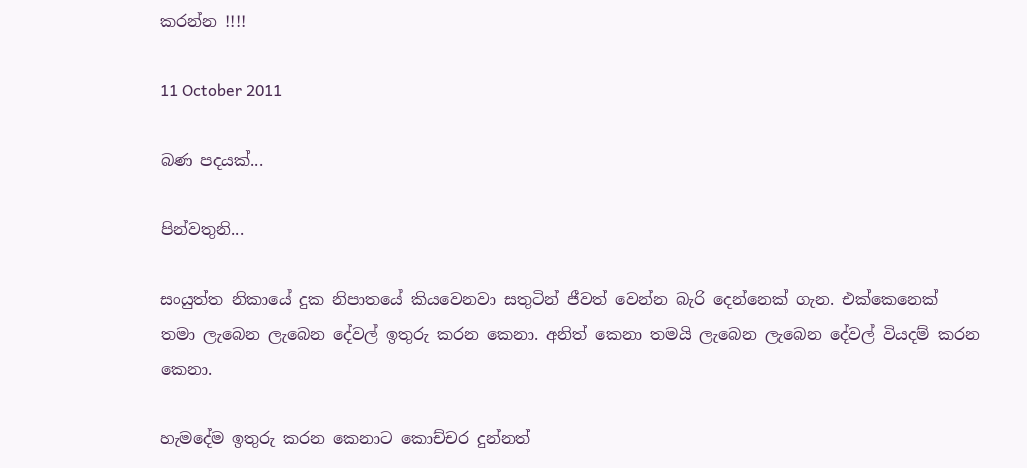කරන්න !!!!

11 October 2011

බණ පදයක්...

පින්වතුනි...

සංයුත්ත නිකායේ දුක නිපාතයේ කියවෙනවා සතුටින් ජීවත් වෙන්න බැරි දෙන්නෙක් ගැන. එක්කෙනෙක් තමා ලැබෙන ලැබෙන දේවල් ඉතුරු කරන කෙනා. අනිත් කෙනා තමයි ලැබෙන ලැබෙන දේවල් වියදම් කරන කෙනා.

හැමදේම ඉතුරු කරන කෙනාට කොච්චර දුන්නත්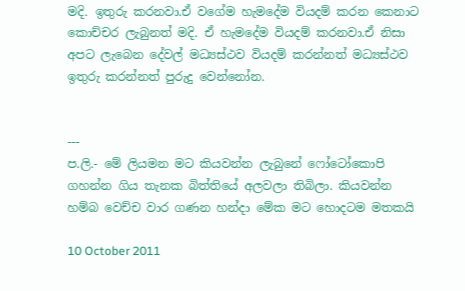මදි. ඉතුරු කරනවා.ඒ වගේම හැමදේම වියදම් කරන කෙනාට කොච්චර ලැබුනත් මදි. ඒ හැමදේම වියදම් කරනවා.ඒ නිසා අපට ලැබෙන දේවල් මධ්‍යස්ථව වියදම් කරන්නත් මධ්‍යස්ථව ඉතුරු කරන්නත් පුරුදු වෙන්නෝන.


---
ප.ලි.- මේ ලියමන මට කියවන්න ලැබුනේ ෆෝටෝකොපි ගහන්න ගිය තැනක බිත්තියේ අලවලා තිබිලා. කියවන්න හම්බ වෙච්ච වාර ගණන හන්දා මේක මට හොදටම මතකයි

10 October 2011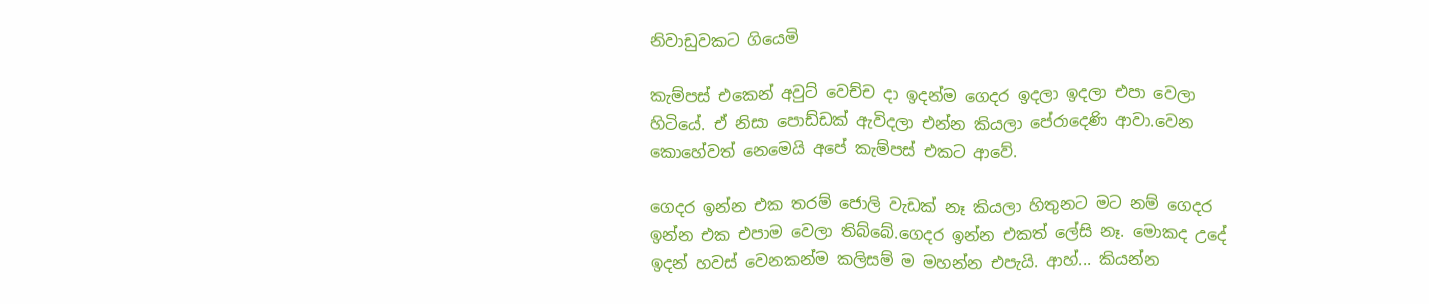නිවාඩුවකට ගියෙමි

කැම්පස් එකෙන් අවුට් වෙච්ච දා ඉදන්ම ගෙදර ඉදලා ඉදලා එපා වෙලා හිටියේ. ඒ නිසා පොඩ්ඩක් ඇවිදලා එන්න කියලා පේරාදෙණි ආවා.වෙන කොහේවත් නෙමෙයි අපේ කැම්පස් එකට ආවේ.

ගෙදර ඉන්න එක තරම් ජොලි වැඩක් නෑ කියලා හිතුනට මට නම් ගෙදර ඉන්න එක එපාම වෙලා තිබ්බේ.ගෙදර ඉන්න එකත් ලේසි නෑ. මොකද උදේ ඉදන් හවස් වෙනකන්ම කලිසම් ම මහන්න එපැයි. ආහ්... කියන්න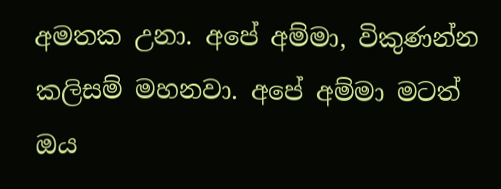අමතක උනා. අපේ අම්මා, විකුණන්න කලිසම් මහනවා. අපේ අම්මා මටත් ඔය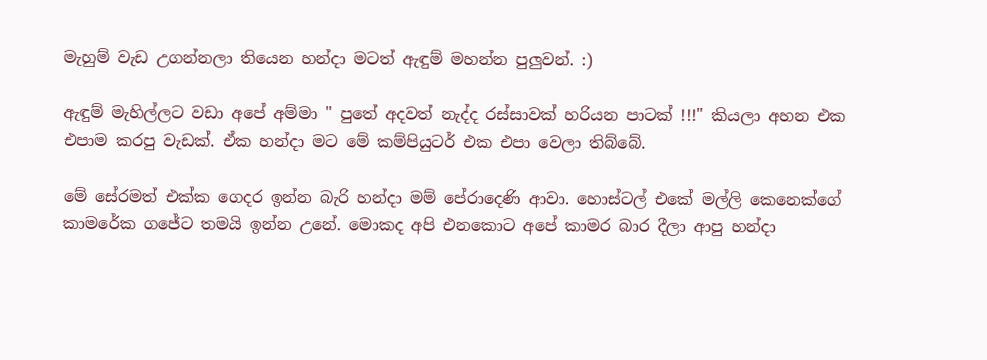මැහුම් වැඩ උගන්නලා තියෙන හන්දා මටත් ඇඳුම් මහන්න පුලුවන්. :)

ඇඳුම් මැහිල්ලට වඩා අපේ අම්මා " පුතේ අදවත් නැද්ද රස්සාවක් හරියන පාටක් !!!" කියලා අහන එක එපාම කරපු වැඩක්. ඒක හන්දා මට මේ කම්පියුටර් එක එපා වෙලා තිබ්බේ.

මේ සේරමත් එක්ක ගෙදර ඉන්න බැරි හන්දා මම් පේරාදෙණි ආවා. හොස්ටල් එකේ මල්ලි කෙනෙක්ගේ කාමරේක ගජේට තමයි ඉන්න උනේ. මොකද අපි එනකොට අපේ කාමර බාර දීලා ආපු හන්දා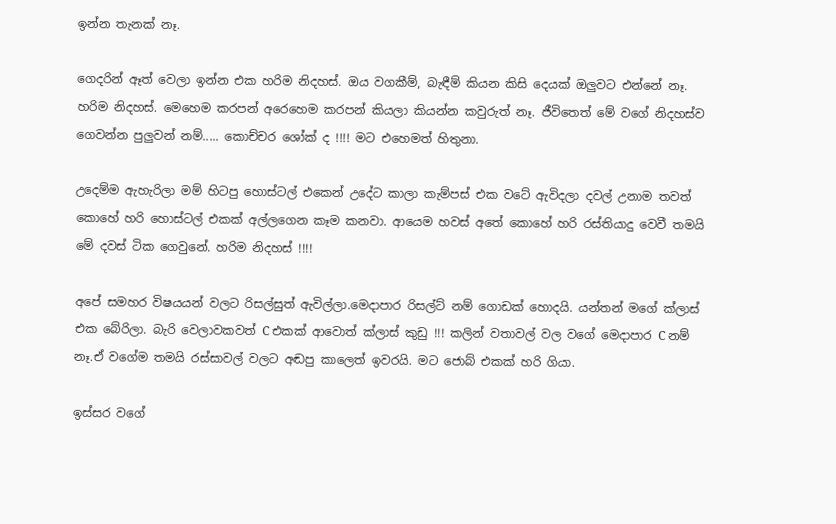ඉන්න තැනක් නෑ.

ගෙදරින් ඈත් වෙලා ඉන්න එක හරිම නිදහස්. ඔය වගකීම්, බැඳීම් කියන කිසි දෙයක් ඔලුවට එන්නේ නෑ. හරිම නිදහස්. මෙහෙම කරපන් අරෙහෙම කරපන් කියලා කියන්න කවුරුත් නෑ. ජීවිතෙත් මේ වගේ නිදහස්ව ගෙවන්න පුලුවන් නම්..... කොච්චර ශෝක් ද !!!! මට එහෙමත් හිතුනා.

උදෙම්ම ඇහැරිලා මම් හිටපු හොස්ටල් එකෙන් උදේට කාලා කැම්පස් එක වටේ ඇවිදලා දවල් උනාම තවත් කොහේ හරි හොස්ටල් එකක් අල්ලගෙන කෑම කනවා. ආයෙම හවස් අතේ කොහේ හරි රස්තියාදු වෙවී තමයි මේ දවස් ටික ගෙවුනේ. හරිම නිදහස් !!!!

අපේ සමහර විෂයයන් වලට රිසල්සුත් ඇවිල්ලා.මෙදාපාර රිසල්ට් නම් ගොඩක් හොදයි. යන්තන් මගේ ක්ලාස් එක බේරිලා. බැරි වෙලාවකවත් C එකක් ආවොත් ක්ලාස් කුඩු !!! කලින් වතාවල් වල වගේ මෙදාපාර C නම් නෑ.ඒ වගේම තමයි රස්සාවල් වලට අඬපු කාලෙත් ඉවරයි. මට ජොබ් එකක් හරි ගියා.

ඉස්සර වගේ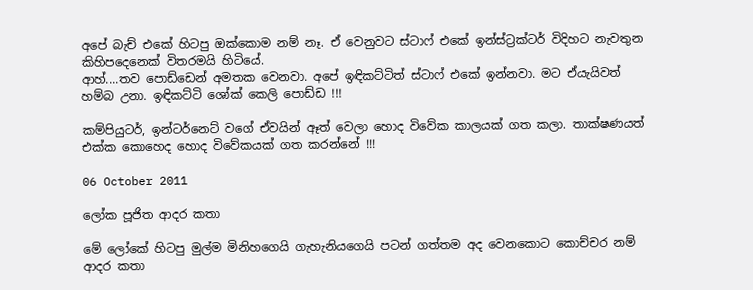අපේ බැච් එකේ හිටපු ඔක්කොම නම් නෑ. ඒ වෙනුවට ස්ටාෆ් එකේ ඉන්ස්ට්‍රක්ටර් විදිහට නැවතුන කිහිපදෙනෙක් විතරමයි හිටියේ.
ආහ්....තව පොඩ්ඩෙන් අමතක වෙනවා. අපේ ඉඳිකට්ටිත් ස්ටාෆ් එකේ ඉන්නවා. මට ඒයැයිවත් හම්බ උනා. ඉඳිකට්ටි ශෝක් කෙලි පොඩ්ඩ !!!

කම්පියුටර්, ඉන්ටර්නෙට් වගේ ඒවයින් ඈත් වෙලා හොද විවේක කාලයක් ගත කලා. තාක්ෂණයත් එක්ක කොහෙද හොද විවේකයක් ගත කරන්නේ !!!

06 October 2011

ලෝක පූජිත ආදර කතා

මේ ලෝකේ හිටපු මුල්ම මිනිහගෙයි ගැහැනියගෙයි පටන් ගත්තම අද වෙනකොට කොච්චර නම් ආදර කතා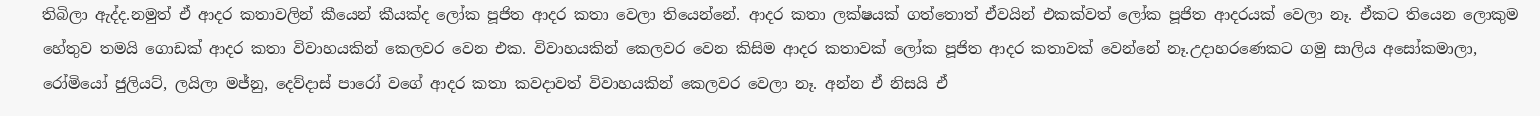තිබිලා ඇද්ද.නමුත් ඒ ආදර කතාවලින් කීයෙන් කීයක්ද ලෝක පූජිත ආදර කතා වෙලා තියෙන්නේ. ආදර කතා ලක්ෂයක් ගත්තොත් ඒවයින් එකක්වත් ලෝක පූජිත ආදරයක් වෙලා නෑ. ඒකට තියෙන ලොකුම හේතුව තමයි ගොඩක් ආදර කතා විවාහයකින් කෙලවර වෙන එක. විවාහයකින් කෙලවර වෙන කිසිම ආදර කතාවක් ලෝක පූජිත ආදර කතාවක් වෙන්නේ නෑ.උදාහරණෙකට ගමු සාලිය අසෝකමාලා, රෝමියෝ ජුලියට්, ලයිලා මජ්නු, දෙව්දාස් පාරෝ වගේ ආදර කතා කවදාවත් විවාහයකින් කෙලවර වෙලා නෑ. අන්න ඒ නිසයි ඒ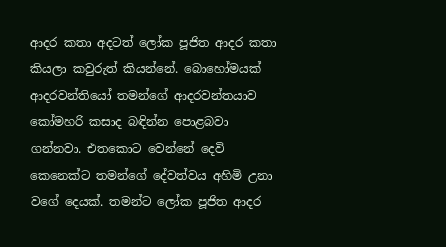ආදර කතා අදටත් ලෝක පූජිත ආදර කතා කියලා කවුරුත් කියන්නේ. බොහෝමයක් ආදරවන්තියෝ තමන්ගේ ආදරවන්තයාව කෝමහරි කසාද බඳින්න පොළබවා ගන්නවා. එතකොට වෙන්නේ දෙවි කෙනෙක්ට තමන්ගේ දේවත්වය අහිමි උනා වගේ දෙයක්. තමන්ට ලෝක පූජිත ආදර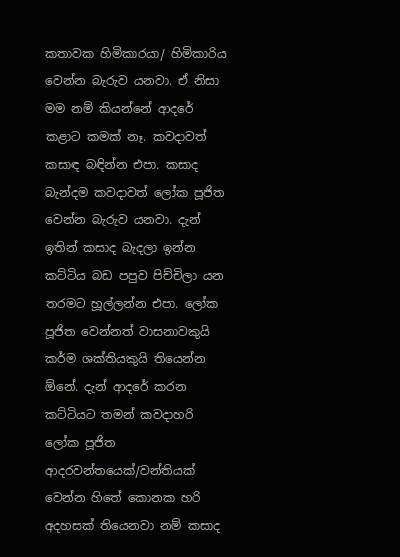කතාවක හිමිකාරයා/ හිමිකාරිය වෙන්න බැරුව යනවා. ඒ නිසා මම නම් කියන්නේ ආදරේ කළාට කමක් නෑ. කවදාවත් කසාඳ බඳින්න එපා. කසාද බැන්දම කවදාවත් ලෝක පූජිත වෙන්න බැරුව යනවා. දැන් ඉතින් කසාද බැදලා ඉන්න කට්ටිය බඩ පපුව පිච්චිලා යන තරමට හූල්ලන්න එපා. ලෝක පූජිත වෙන්නත් වාසනාවකුයි කර්ම ශක්තියකුයි තියෙන්න ඕනේ. දැන් ආදරේ කරන කට්ටියට තමන් කවදාහරි ලෝක පූජිත ආදරවන්තයෙක්/වන්තියක් වෙන්න හිතේ කොනක හරි අදහසක් තියෙනවා නම් කසාද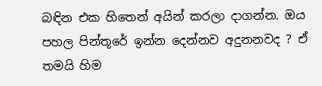බඳින එක හිතෙන් අයින් කරලා දාගන්න. ඔය පහල පින්තූරේ ඉන්න දෙන්නව අදුනනවද ? ඒ තමයි හිම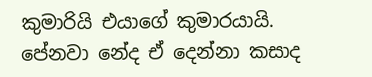කුමාරියි එයාගේ කුමාරයායි. පේනවා නේද ඒ දෙන්නා කසාද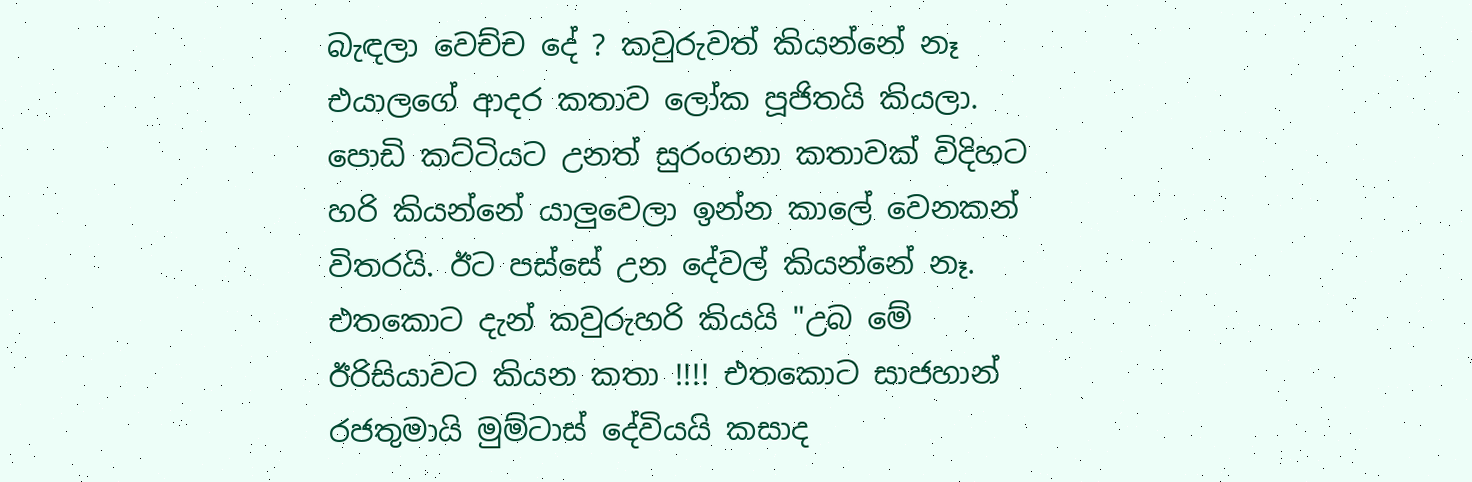බැඳලා වෙච්ච දේ ? කවුරුවත් කියන්නේ නෑ එයාලගේ ආදර කතාව ලෝක පූජිතයි කියලා. පොඩි කට්ටියට උනත් සුරංගනා කතාවක් විදිහට හරි කියන්නේ යාලුවෙලා ඉන්න කාලේ වෙනකන් විතරයි. ඊට පස්සේ උන දේවල් කියන්නේ නෑ. එතකොට දැන් කවුරුහරි කියයි "උබ මේ ඊරිසියාවට කියන කතා !!!! එතකොට සාජහාන් රජතුමායි මුම්ටාස් දේවියයි කසාද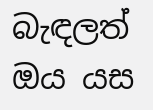බැඳලත් ඔය යස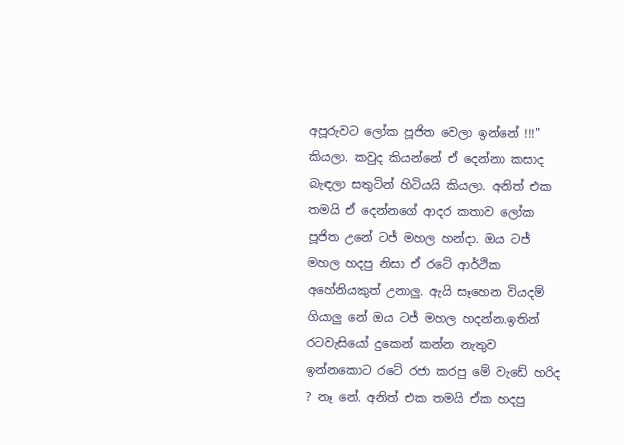අපූරුවට ලෝක පූජිත වෙලා ඉන්නේ !!!" කියලා. කවුද කියන්නේ ඒ දෙන්නා කසාද බැඳලා සතුටින් හිටියයි කියලා. අනිත් එක තමයි ඒ දෙන්නගේ ආදර කතාව ලෝක පූජිත උනේ ටජ් මහල හන්දා. ඔය ටජ් මහල හදපු නිසා ඒ රටේ ආර්ථික අහේනියකුත් උනාලු. ඇයි සෑහෙන වියදම් ගියාලු නේ ඔය ටජ් මහල හදන්න.ඉතින් රටවැසියෝ දුකෙන් කන්න නැතුව ඉන්නකොට රටේ රජා කරපු මේ වැඩේ හරිද ? නෑ නේ. අනිත් එක තමයි ඒක හදපු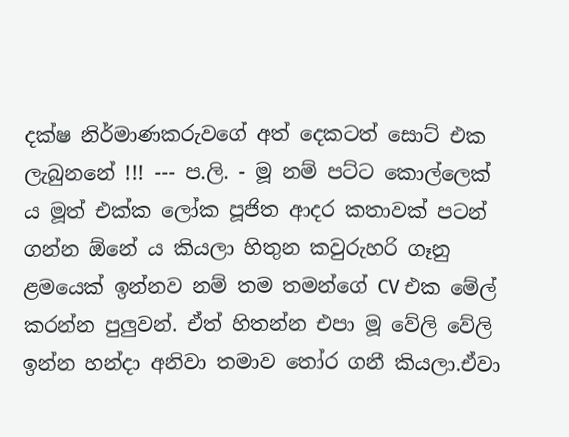දක්ෂ නිර්මාණකරුවගේ අත් දෙකටත් සොට් එක ලැබුනනේ !!! --- ප.ලි. - මූ නම් පට්ට කොල්ලෙක් ය මූත් එක්ක ලෝක පූජිත ආදර කතාවක් පටන් ගන්න ඕනේ ය කියලා හිතුන කවුරුහරි ගෑනු ළමයෙක් ඉන්නව නම් තම තමන්ගේ CV එක මේල් කරන්න පුලුවන්. ඒත් හිතන්න එපා මූ වේලි වේලි ඉන්න හන්දා අනිවා තමාව තෝර ගනී කියලා.ඒවා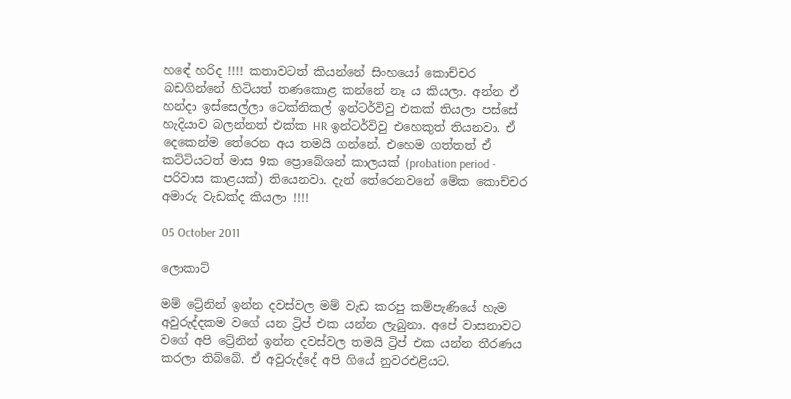හඳේ හරිද !!!! කතාවටත් කියන්නේ සිංහයෝ කොච්චර බඩගින්නේ හිටියත් තණකොළ කන්නේ නෑ ය කියලා. අන්න ඒ හන්දා ඉස්සෙල්ලා ටෙක්නිකල් ඉන්ටර්විවු එකක් තියලා පස්සේ හැදියාව බලන්නත් එක්ක HR ඉන්ටර්විවු එහෙකුත් තියනවා. ඒ දෙකෙන්ම තේරෙන අය තමයි ගන්නේ. එහෙම ගත්තත් ඒ කට්ටියටත් මාස 9ක ප්‍රොබේශන් කාලයක් (probation period - පරිවාස කාළයක්) තියෙනවා. දැන් තේරෙනවනේ මේක කොච්චර අමාරු වැඩක්ද කියලා !!!!

05 October 2011

ලොකාට්

මම් ට්‍රේනින් ඉන්න දවස්වල මම් වැඩ කරපු කම්පැණියේ හැම අවුරුද්දකම වගේ යන ට්‍රිප් එක යන්න ලැබුනා. අපේ වාසනාවට වගේ අපි ට්‍රේනින් ඉන්න දවස්වල තමයි ට්‍රිප් එක යන්න තීරණය කරලා තිබ්බේ. ඒ අවුරුද්දේ අපි ගියේ නුවරඑළියට.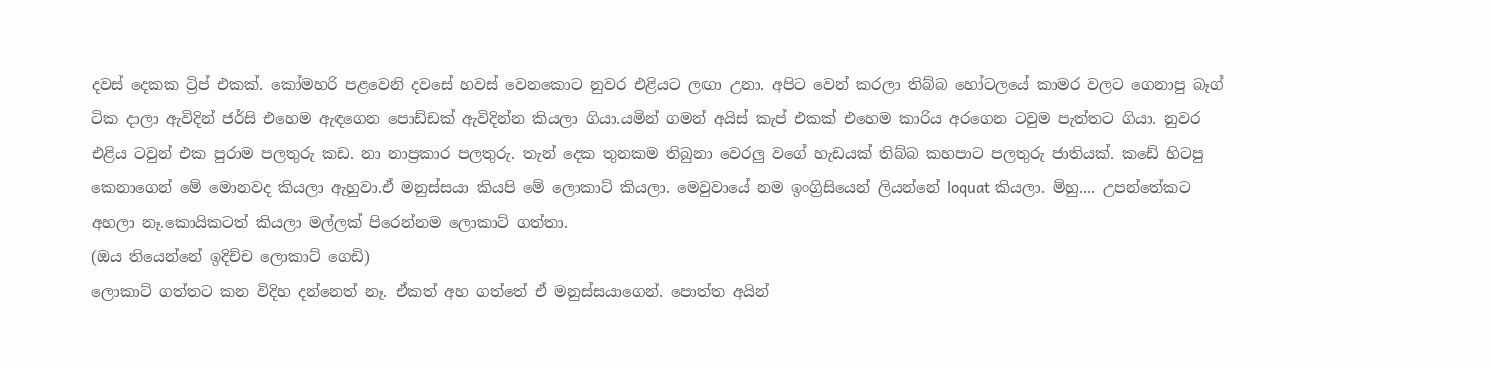දවස් දෙකක ට්‍රිප් එකක්. කෝමහරි පළවෙනි දවසේ හවස් වෙනකොට නුවර එළියට ලඟා උනා. අපිට වෙන් කරලා තිබ්බ හෝටලයේ කාමර වලට ගෙනාපු බෑග් ටික දාලා ඇවිදින් ජර්සි එහෙම ඇඳගෙන පොඩ්ඩක් ඇවිදින්න කියලා ගියා.යමින් ගමන් අයිස් කැප් එකක් එහෙම කාරිය අරගෙන ටවුම පැත්තට ගියා. නුවර එළිය ටවුන් එක පුරාම පලතුරු කඩ. නා නාප්‍රකාර පලතුරු. තැන් දෙක තුනකම තිබුනා වෙරලු වගේ හැඩයක් තිබ්බ කහපාට පලතුරු ජාතියක්. කඩේ හිටපු කෙනාගෙන් මේ මොනවද කියලා ඇහුවා.ඒ මනුස්සයා කියපි මේ ලොකාට් කියලා. මෙවුවායේ නම ඉංග්‍රිසියෙන් ලියන්නේ loquat කියලා. ම්හු.... උපන්තේකට අහලා නෑ.කොයිකටත් කියලා මල්ලක් පිරෙන්නම ලොකාට් ගත්තා.
(ඔය තියෙන්නේ ඉදිච්ච ලොකාට් ගෙඩි)
ලොකාට් ගත්තට කන විදිහ දන්නෙත් නෑ. ඒකත් අහ ගත්තේ ඒ මනුස්සයාගෙන්. පොත්ත අයින්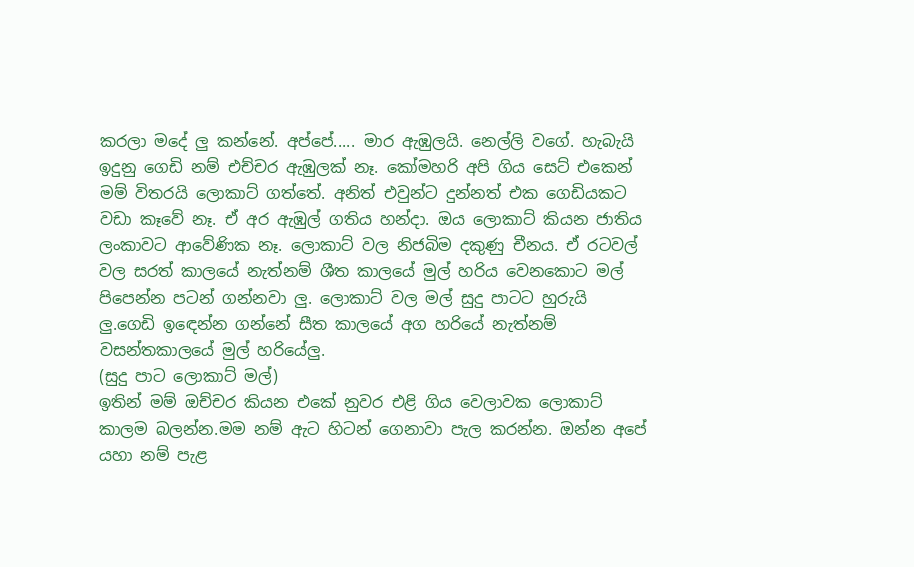කරලා මදේ ලු කන්නේ. අප්පේ..... මාර ඇඹුලයි. නෙල්ලි වගේ. හැබැයි ඉදුනු ගෙඩි නම් එච්චර ඇඹුලක් නෑ. කෝමහරි අපි ගිය සෙට් එකෙන් මම් විතරයි ලොකාට් ගත්තේ. අනිත් එවුන්ට දුන්නත් එක ගෙඩියකට වඩා කෑවේ නෑ. ඒ අර ඇඹුල් ගතිය හන්දා. ඔය ලොකාට් කියන ජාතිය ලංකාවට ආවේණික නෑ. ලොකාට් වල නිජබිම දකුණු චීනය. ඒ රටවල් වල සරත් කාලයේ නැත්නම් ශීත කාලයේ මුල් හරිය වෙනකොට මල් පිපෙන්න පටන් ගන්නවා ලු. ලොකාට් වල මල් සුදු පාටට හුරුයි ලු.ගෙඩි ඉඳෙන්න ගන්නේ සීත කාලයේ අග හරියේ නැත්නම් වසන්තකාලයේ මුල් හරියේලු.
(සුදු පාට ලොකාට් මල්)
ඉතින් මම් ඔච්චර කියන එකේ නුවර එළි ගිය වෙලාවක ලොකාට් කාලම බලන්න.මම නම් ඇට හිටන් ගෙනාවා පැල කරන්න. ඔන්න අපේ යහා නම් පැළ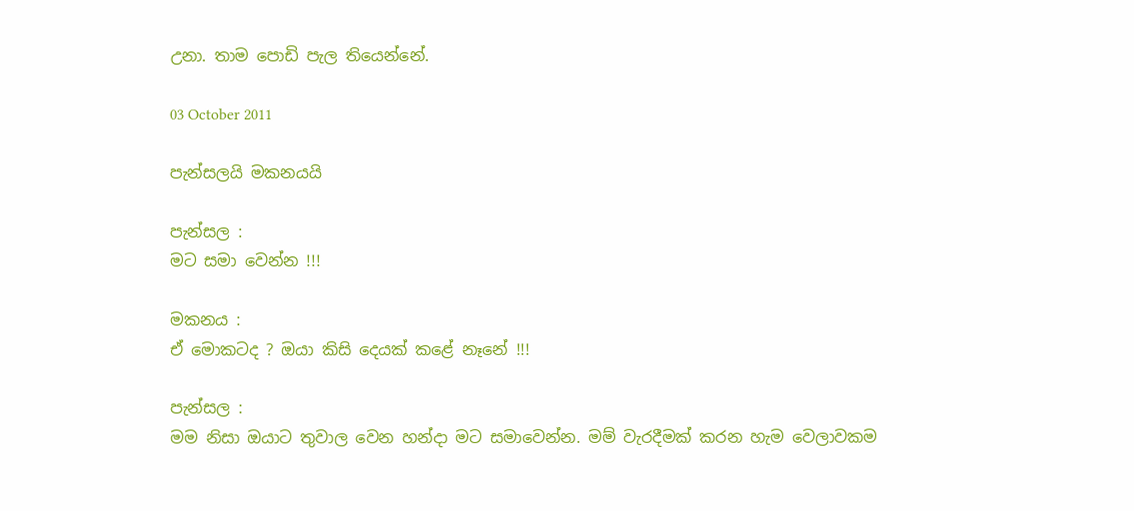උනා. තාම පොඩි පැල තියෙන්නේ.

03 October 2011

පැන්සලයි මකනයයි

පැන්සල :
මට සමා වෙන්න !!!

මකනය :
ඒ මොකටද ? ඔයා කිසි දෙයක් කළේ නෑනේ !!!

පැන්සල :
මම නිසා ඔයාට තුවාල වෙන හන්දා මට සමාවෙන්න. මම් වැරදීමක් කරන හැම වෙලාවකම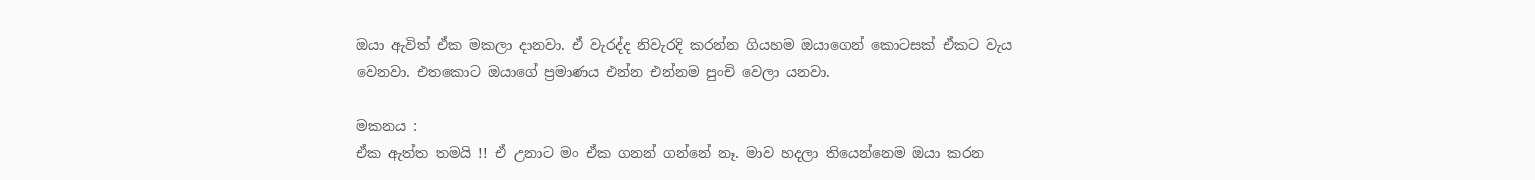ඔයා ඇවිත් ඒක මකලා දානවා. ඒ වැරද්ද නිවැරදි කරන්න ගියහම ඔයාගෙන් කොටසක් ඒකට වැය වෙනවා. එතකොට ඔයාගේ ප්‍රමාණය එන්න එන්නම පුංචි වෙලා යනවා.

මකනය :
ඒක ඇත්ත තමයි !! ඒ උනාට මං ඒක ගනන් ගන්නේ නෑ. මාව හදලා තියෙන්නෙම ඔයා කරන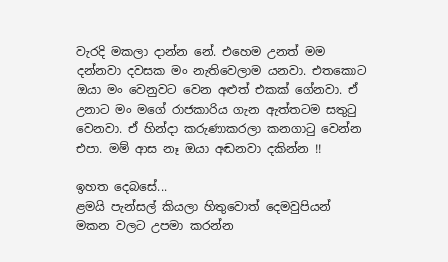වැරදි මකලා දාන්න නේ. එහෙම උනත් මම දන්නවා දවසක මං නැතිවෙලාම යනවා. එතකොට ඔයා මං වෙනුවට වෙන අළුත් එකක් ගේනවා. ඒ උනාට මං මගේ රාජකාරිය ගැන ඇත්තටම සතුටු වෙනවා. ඒ හින්දා කරුණාකරලා කනගාටු වෙන්න එපා. මම් ආස නෑ ඔයා අඬනවා දකින්න !!

ඉහත දෙබසේ...
ළමයි පැන්සල් කියලා හිතුවොත් දෙමවුපියන් මකන වලට උපමා කරන්න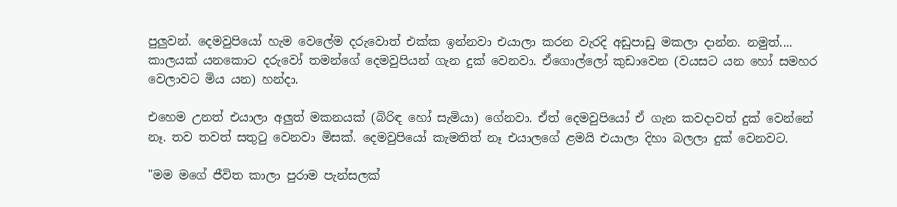පුලුවන්. දෙමවුපියෝ හැම වෙලේම දරුවොත් එක්ක ඉන්නවා එයාලා කරන වැරදි අඩුපාඩු මකලා දාන්න. නමුත්.... කාලයක් යනකොට දරුවෝ තමන්ගේ දෙමවුපියන් ගැන දුක් වෙනවා. ඒගොල්ලෝ කුඩාවෙන (වයසට යන හෝ සමහර වෙලාවට මිය යන) හන්දා.

එහෙම උනත් එයාලා අලුත් මකනයක් (බිරිඳ හෝ සැමියා) ගේනවා. ඒත් දෙමවුපියෝ ඒ ගැන කවදාවත් දුක් වෙන්නේ නෑ. තව තවත් සතුටු වෙනවා මිසක්. දෙමවුපියෝ කැමතිත් නෑ එයාලගේ ළමයි එයාලා දිහා බලලා දුක් වෙනවට.

"මම මගේ ජීවිත කාලා පුරාම පැන්සලක්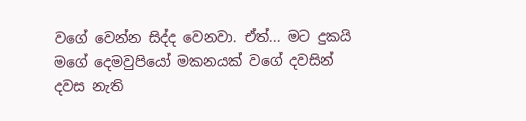වගේ වෙන්න සිද්ද වෙනවා. ඒත්... මට දුකයි මගේ දෙමවුපියෝ මකනයක් වගේ දවසින් දවස නැති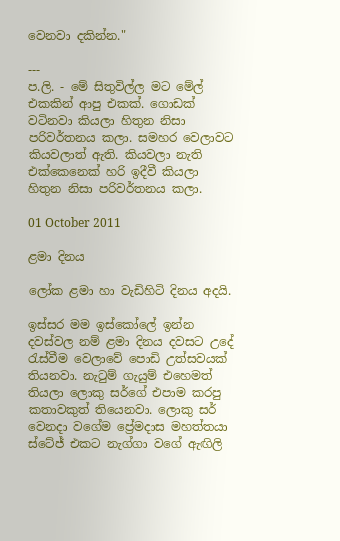වෙනවා දකින්න."

---
ප.ලි. - මේ සිතුවිල්ල මට මේල් එකකින් ආපු එකක්. ගොඩක් වටිනවා කියලා හිතුන නිසා පරිවර්තනය කලා. සමහර වෙලාවට කියවලාත් ඇති. කියවලා නැති එක්කෙනෙක් හරි ඉදීවී කියලා හිතුන නිසා පරිවර්තනය කලා.

01 October 2011

ළමා දිනය

ලෝක ළමා හා වැඩිහිටි දිනය අදයි.

ඉස්සර මම ඉස්කෝලේ ඉන්න දවස්වල නම් ළමා දිනය දවසට උදේ රැස්වීම වෙලාවේ පොඩි උත්සවයක් තියනවා. නැටුම් ගැයුම් එහෙමත් තියලා ලොකු සර්ගේ එපාම කරපු කතාවකුත් තියෙනවා. ලොකු සර් වෙනදා වගේම ප්‍රේමදාස මහත්තයා ස්ටේජ් එකට නැග්ගා වගේ ඇඟිලි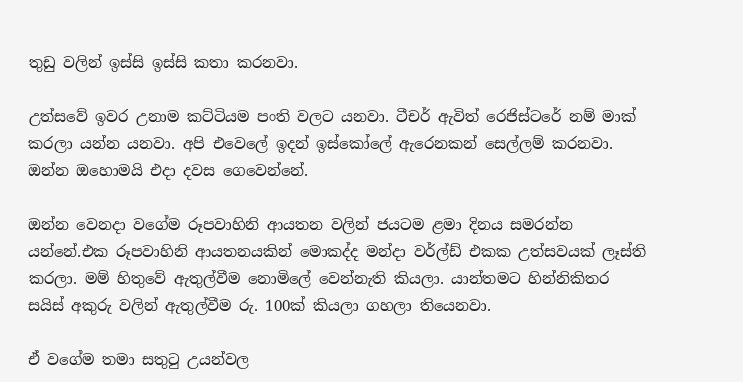තුඩු වලින් ඉස්සි ඉස්සි කතා කරනවා.

උත්සවේ ඉවර උනාම කට්ටියම පංති වලට යනවා. ටීචර් ඇවිත් රෙජිස්ටරේ නම් මාක් කරලා යන්න යනවා. අපි එවෙලේ ඉදන් ඉස්කෝලේ ඇරෙනකන් සෙල්ලම් කරනවා. ඔන්න ඔහොමයි එදා දවස ගෙවෙන්නේ.

ඔන්න වෙනදා වගේම රූපවාහිනි ආයතන වලින් ජයටම ළමා දිනය සමරන්න යන්නේ.එක රූපවාහිනි ආයතනයකින් මොකද්ද මන්දා වර්ල්ඩ් එකක උත්සවයක් ලෑස්ති කරලා. මම් හිතුවේ ඇතුල්වීම නොමිලේ වෙන්නැති කියලා. යාන්තමට හින්නිකිතර සයිස් අකුරු වලින් ඇතුල්වීම රු. 100ක් කියලා ගහලා තියෙනවා.

ඒ වගේම තමා සතුටු උයන්වල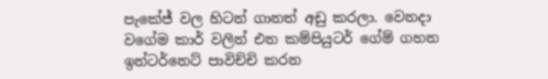පැකේජ් වල හිටන් ගානත් අඩු කරලා. වෙනදා වගේම කාර් වලින් එන කම්පියුටර් ගේම් ගහන ඉන්ටර්නෙට් පාවිච්චි කරන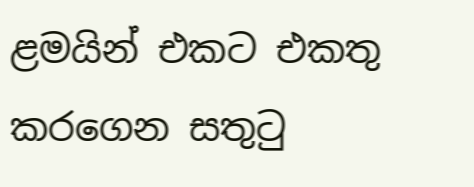ළමයින් එකට එකතු කරගෙන සතුටු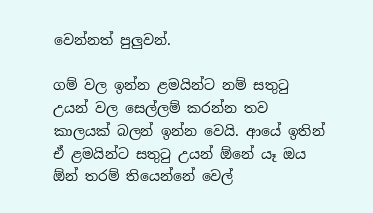වෙන්නත් පුලුවන්.

ගම් වල ඉන්න ළමයින්ට නම් සතුටු උයන් වල සෙල්ලම් කරන්න තව කාලයක් බලන් ඉන්න වෙයි. ආයේ ඉතින් ඒ ළමයින්ට සතුටු උයන් ඕනේ යෑ ඔය ඕන් තරම් තියෙන්නේ වෙල්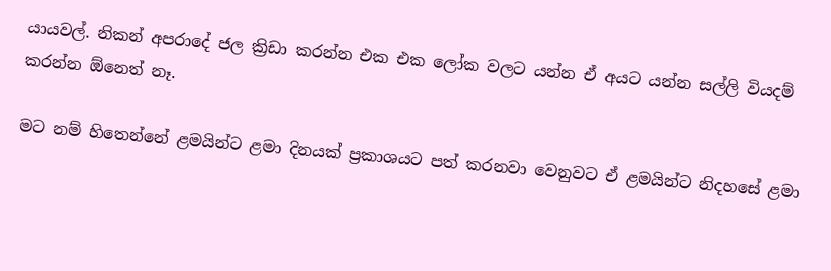යායවල්. නිකන් අපරාදේ ජල ක්‍රිඩා කරන්න එක එක ලෝක වලට යන්න ඒ අයට යන්න සල්ලි වියදම් කරන්න ඕනෙත් නෑ.

මට නම් හිතෙන්නේ ළමයින්ට ළමා දිනයක් ප්‍රකාශයට පත් කරනවා වෙනුවට ඒ ළමයින්ට නිදහසේ ළමා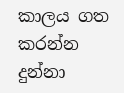කාලය ගත කරන්න දුන්නා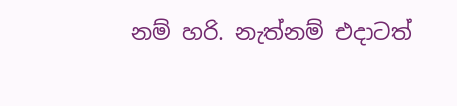නම් හරි. නැත්නම් එදාටත්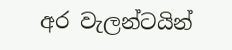අර වැලන්ටයින්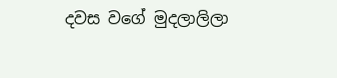දවස වගේ මුදලාලිලා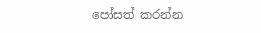පෝසත් කරන්න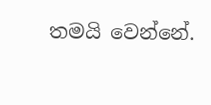තමයි වෙන්නේ.